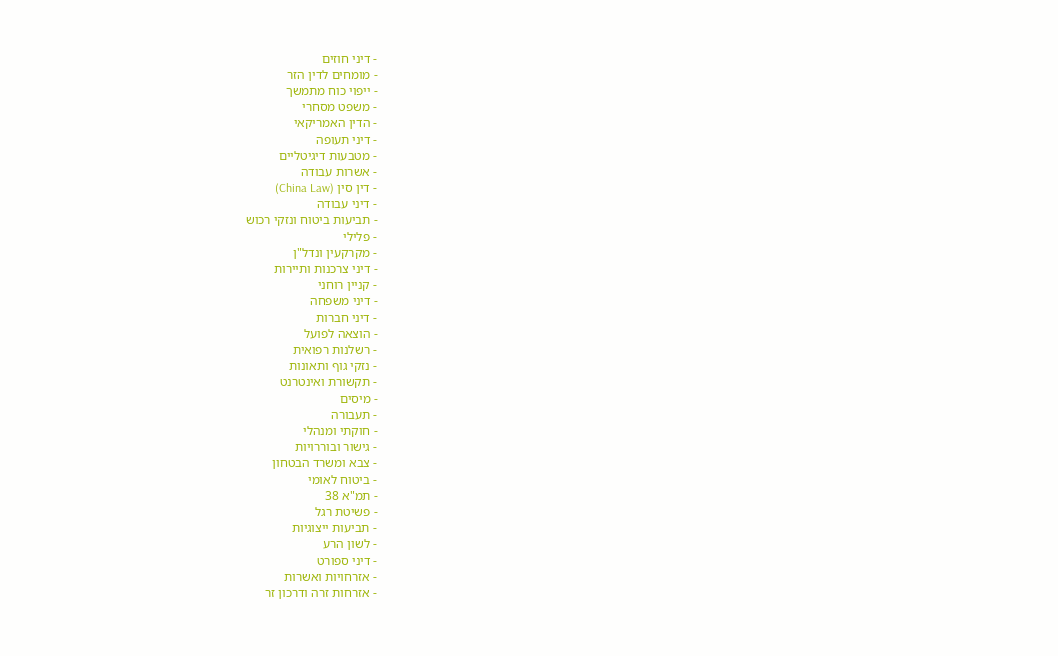- דיני חוזים
- מומחים לדין הזר
- ייפוי כוח מתמשך
- משפט מסחרי
- הדין האמריקאי
- דיני תעופה
- מטבעות דיגיטליים
- אשרות עבודה
- דין סין (China Law)
- דיני עבודה
- תביעות ביטוח ונזקי רכוש
- פלילי
- מקרקעין ונדל"ן
- דיני צרכנות ותיירות
- קניין רוחני
- דיני משפחה
- דיני חברות
- הוצאה לפועל
- רשלנות רפואית
- נזקי גוף ותאונות
- תקשורת ואינטרנט
- מיסים
- תעבורה
- חוקתי ומנהלי
- גישור ובוררויות
- צבא ומשרד הבטחון
- ביטוח לאומי
- תמ"א 38
- פשיטת רגל
- תביעות ייצוגיות
- לשון הרע
- דיני ספורט
- אזרחויות ואשרות
- אזרחות זרה ודרכון זר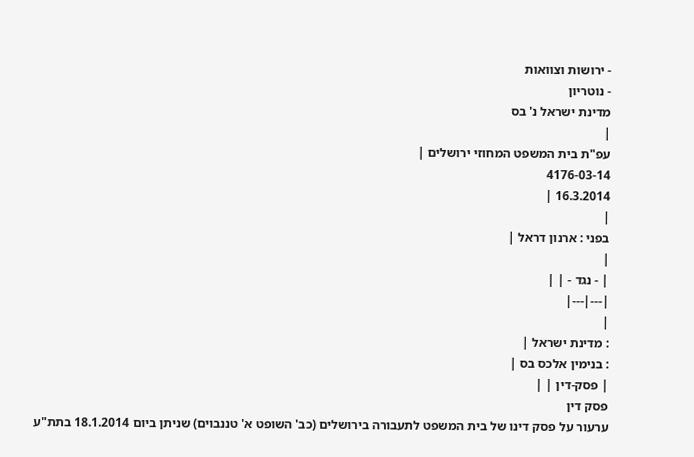- ירושות וצוואות
- נוטריון
מדינת ישראל נ' בס
|
עפ"ת בית המשפט המחוזי ירושלים |
4176-03-14
16.3.2014 |
|
בפני : ארנון דראל |
|
| - נגד - | |
|---|---|
|
: מדינת ישראל |
: בנימין אלכס בס |
| פסק-דין | |
פסק דין
ערעור על פסק דינו של בית המשפט לתעבורה בירושלים (כב' השופט א' טננבוים) שניתן ביום 18.1.2014 בתת"ע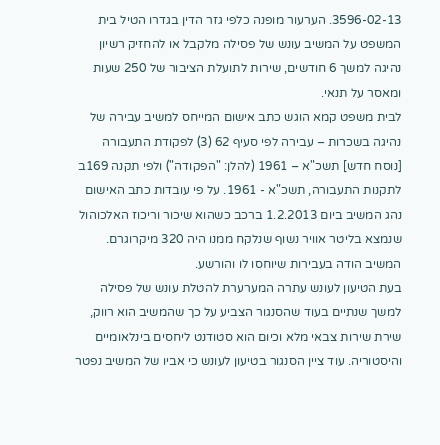3596-02-13. הערעור מופנה כלפי גזר הדין בגדרו הטיל בית המשפט על המשיב עונש של פסילה מלקבל או להחזיק רשיון נהיגה למשך 6 חודשים, שירות לתועלת הציבור של 250 שעות ומאסר על תנאי.
לבית משפט קמא הוגש כתב אישום המייחס למשיב עבירה של נהיגה בשכרות – עבירה לפי סעיף 62 (3) לפקודת התעבורה [נוסח חדש] תשכ"א – 1961 (להלן: "הפקודה") ולפי תקנה 169ב לתקנות התעבורה, תשכ"א - 1961. על פי עובדות כתב האישום נהג המשיב ביום 1.2.2013 ברכב כשהוא שיכור וריכוז האלכוהול שנמצא בליטר אוויר נשוף שנלקח ממנו היה 320 מיקרוגרם. המשיב הודה בעבירות שיוחסו לו והורשע.
בעת הטיעון לעונש עתרה המערערת להטלת עונש של פסילה למשך שנתיים בעוד שהסנגור הצביע על כך שהמשיב הוא רווק, שירת שירות צבאי מלא וכיום הוא סטודנט ליחסים בינלאומיים והיסטוריה. עוד ציין הסנגור בטיעון לעונש כי אביו של המשיב נפטר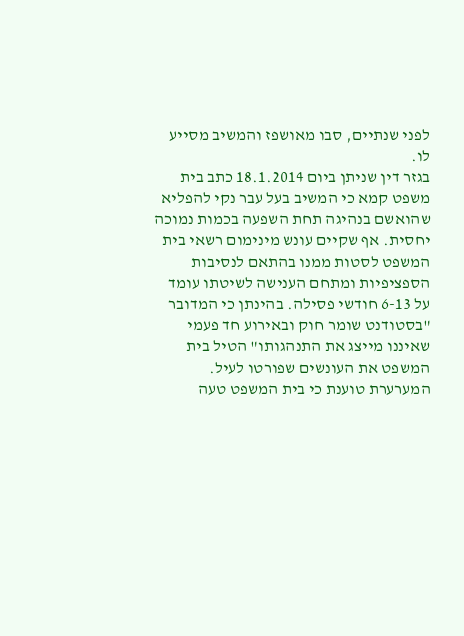לפני שנתיים, סבו מאושפז והמשיב מסייע לו.
בגזר דין שניתן ביום 18.1.2014 כתב בית משפט קמא כי המשיב בעל עבר נקי להפליא שהואשם בנהיגה תחת השפעה בכמות נמוכה יחסית. אף שקיים עונש מינימום רשאי בית המשפט לסטות ממנו בהתאם לנסיבות הספציפיות ומתחם הענישה לשיטתו עומד על 6-13 חודשי פסילה. בהינתן כי המדובר "בסטודנט שומר חוק ובאירוע חד פעמי שאיננו מייצג את התנהגותו" הטיל בית המשפט את העונשים שפורטו לעיל.
המערערת טוענת כי בית המשפט טעה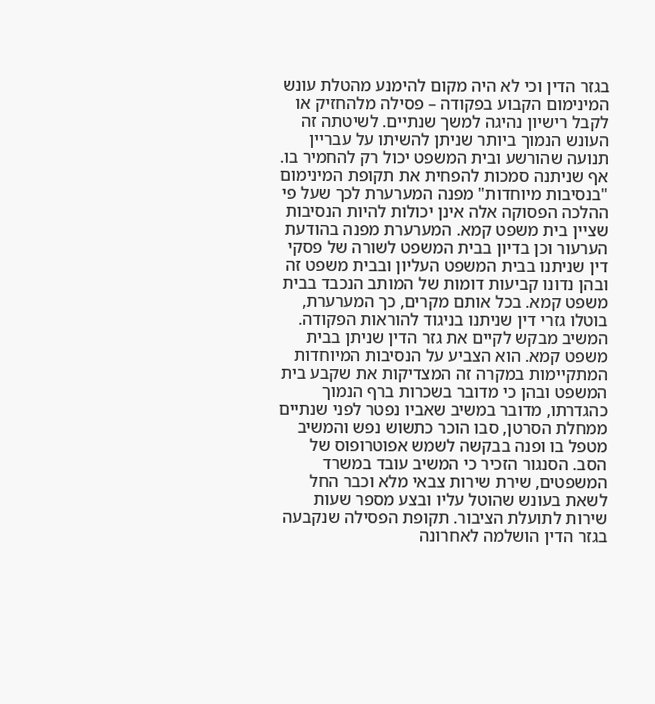בגזר הדין וכי לא היה מקום להימנע מהטלת עונש המינימום הקבוע בפקודה – פסילה מלהחזיק או לקבל רישיון נהיגה למשך שנתיים. לשיטתה זה העונש הנמוך ביותר שניתן להשיתו על עבריין תנועה שהורשע ובית המשפט יכול רק להחמיר בו. אף שניתנה סמכות להפחית את תקופת המינימום "בנסיבות מיוחדות" מפנה המערערת לכך שעל פי ההלכה הפסוקה אלה אינן יכולות להיות הנסיבות שציין בית משפט קמא. המערערת מפנה בהודעת הערעור וכן בדיון בבית המשפט לשורה של פסקי דין שניתנו בבית המשפט העליון ובבית משפט זה ובהן נדונו קביעות דומות של המותב הנכבד בבית משפט קמא. בכל אותם מקרים, כך המערערת, בוטלו גזרי דין שניתנו בניגוד להוראות הפקודה.
המשיב מבקש לקיים את גזר הדין שניתן בבית משפט קמא. הוא הצביע על הנסיבות המיוחדות המתקיימות במקרה זה המצדיקות את שקבע בית המשפט ובהן כי מדובר בשכרות ברף הנמוך כהגדרתו, מדובר במשיב שאביו נפטר לפני שנתיים ממחלת הסרטן, סבו הוכר כתשוש נפש והמשיב מטפל בו ופנה בבקשה לשמש אפוטרופוס של הסב. הסנגור הזכיר כי המשיב עובד במשרד המשפטים, שירת שירות צבאי מלא וכבר החל לשאת בעונש שהוטל עליו ובצע מספר שעות שירות לתועלת הציבור. תקופת הפסילה שנקבעה בגזר הדין הושלמה לאחרונה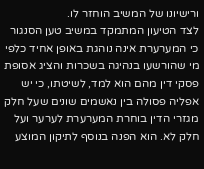ורישיונו של המשיב הוחזר לו.
לצד הטיעון המתמקד במשיב טען הסנגור כי המערערת אינה נוהגת באופן אחיד כלפי מי שהורשעו בנהיגה בשכרות והציג אסופת פסקי דין מהם הוא למד, לשיטתו, כי יש אפליה פסולה בין נאשמים שונים שעל חלק מגזרי הדין בוחרת המערערת לערער ועל חלק לא. הוא הפנה בנוסף לתיקון המוצע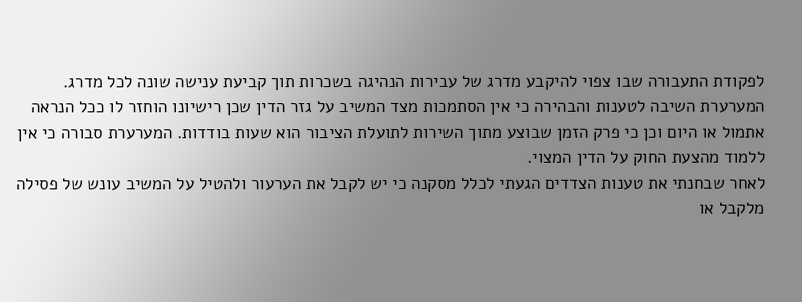לפקודת התעבורה שבו צפוי להיקבע מדרג של עבירות הנהיגה בשכרות תוך קביעת ענישה שונה לכל מדרג.
המערערת השיבה לטענות והבהירה כי אין הסתמכות מצד המשיב על גזר הדין שכן רישיונו הוחזר לו ככל הנראה אתמול או היום וכן כי פרק הזמן שבוצע מתוך השירות לתועלת הציבור הוא שעות בודדות. המערערת סבורה כי אין ללמוד מהצעת החוק על הדין המצוי.
לאחר שבחנתי את טענות הצדדים הגעתי לכלל מסקנה כי יש לקבל את הערעור ולהטיל על המשיב עונש של פסילה מלקבל או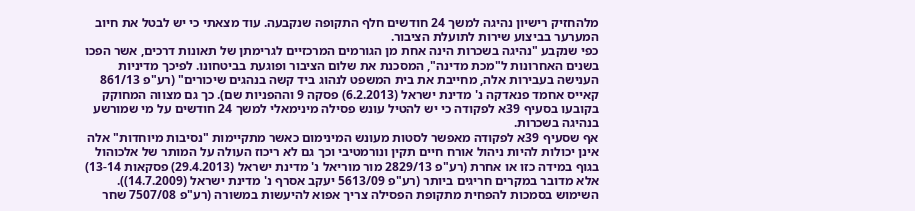מלהחזיק רישיון נהיגה למשך 24 חודשים חלף התקופה שנקבעה. עוד מצאתי כי יש לבטל את חיוב המערער בביצוע שירות לתועלת הציבור.
כפי שנקבע "נהיגה בשכרות הינה אחת מן הגורמים המרכזיים לגרימתן של תאונות דרכים, אשר הפכו בשנים האחרונות ל"מכת מדינה", המסכנת את שלום הציבור ופוגעת בביטחונו. לפיכך מדיניות הענישה בעבירות אלה, מחייבת את בית המשפט לנהוג ביד קשה בנהגים שיכורים" (רע"פ 861/13 קאייס אחמד פנאדקה נ' מדינת ישראל (6.2.2013) פסקה 9 וההפניות שם). כך גם מצווה המחוקק בקובעו בסעיף 39א לפקודה כי יש להטיל עונש פסילה מינימאלי למשך 24 חודשים על מי שמורשע בנהיגה בשכרות.
אף שסעיף 39א לפקודה מאפשר לסטות מעונש המינימום כאשר מתקיימות "נסיבות מיוחדות" אלה אינן יכולות להיות ניהול אורח חיים תקין ונורמטיבי וכך גם לא ריכוז העולה על המותר של אלכוהול בגוף במידה כזו או אחרת (רע"פ 2829/13 מור מוריאל נ' מדינת ישראל (29.4.2013) פסקאות 13-14) אלא מדובר במקרים חריגים ביותר (רע"פ 5613/09 יעקב אסרף נ' מדינת ישראל (14.7.2009)). השימוש בסמכות להפחית מתקופת הפסילה צריך אפוא להיעשות במשורה (רע"פ 7507/08 שחר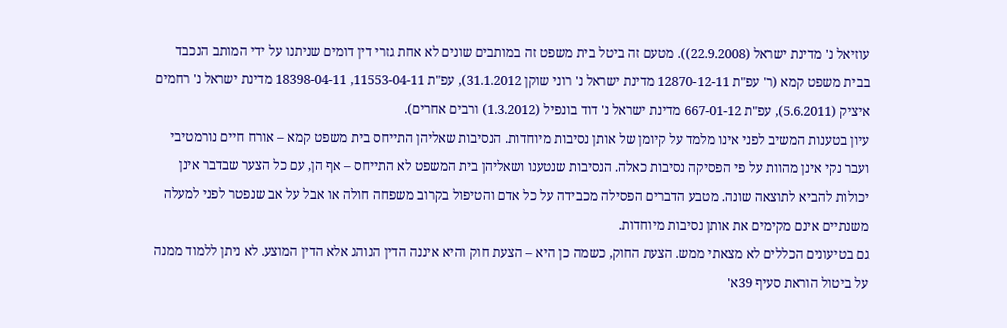עוזיאל נ' מדינת ישראל (22.9.2008)). מטעם זה ביטל בית משפט זה במותבים שונים לא אחת גזרי דין דומים שניתנו על ידי המותב הנכבד בבית משפט קמא (ר' עפ"ת 12870-12-11 מדינת ישראל נ' רוני שוקן 31.1.2012), עפ"ת 11553-04-11, 18398-04-11 מדינת ישראל נ' רחמים איציק (5.6.2011), עפ"ת 667-01-12 מדינת ישראל נ' דוד בונפיל (1.3.2012) ורבים אחרים).
עיון בטענות המשיב לפני אינו מלמד על קיומן של אותן נסיבות מיוחדות. הנסיבות שאליהן התייחס בית משפט קמא – אורח חיים נורמטיבי ועבר נקי אינן מהוות על פי הפסיקה נסיבות כאלה. הנסיבות שנטענו ושאליהן בית המשפט לא התייחס – אף הן, עם כל הצער שבדבר אינן יכולות להביא לתוצאה שונה. מטבע הדברים הפסילה מכבידה על כל אדם והטיפול בקרוב משפחה חולה או אבל על אב שנפטר לפני למעלה משנתיים אינם מקימים את אותן נסיבות מיוחדות.
גם בטיעונים הכללים לא מצאתי ממש. הצעת החוק, כשמה כן היא – הצעת חוק והיא איננה הדין הנוהג אלא הדין המוצע. לא ניתן ללמוד ממנה על ביטול הוראת סעיף 39א'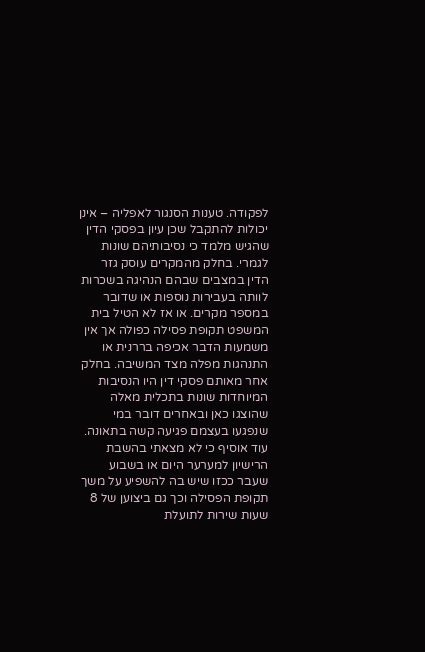לפקודה. טענות הסנגור לאפליה – אינן יכולות להתקבל שכן עיון בפסקי הדין שהגיש מלמד כי נסיבותיהם שונות לגמרי. בחלק מהמקרים עוסק גזר הדין במצבים שבהם הנהיגה בשכרות לוותה בעבירות נוספות או שדובר במספר מקרים. או אז לא הטיל בית המשפט תקופת פסילה כפולה אך אין משמעות הדבר אכיפה בררנית או התנהגות מפלה מצד המשיבה. בחלק אחר מאותם פסקי דין היו הנסיבות המיוחדות שונות בתכלית מאלה שהוצגו כאן ובאחרים דובר במי שנפגעו בעצמם פגיעה קשה בתאונה. עוד אוסיף כי לא מצאתי בהשבת הרישיון למערער היום או בשבוע שעבר ככזו שיש בה להשפיע על משך תקופת הפסילה וכך גם ביצוען של 8 שעות שירות לתועלת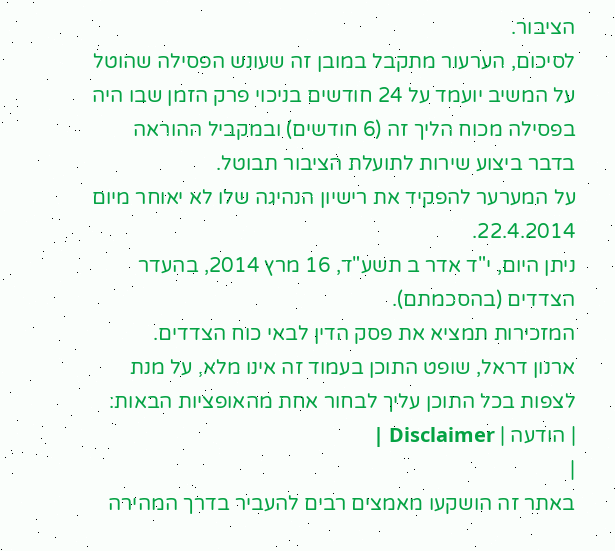הציבור.
לסיכום, הערעור מתקבל במובן זה שעונש הפסילה שהוטל על המשיב יועמד על 24 חודשים בניכוי פרק הזמן שבו היה בפסילה מכוח הליך זה (6 חודשים) ובמקביל ההוראה בדבר ביצוע שירות לתועלת הציבור תבוטל.
על המערער להפקיד את רישיון הנהיגה שלו לא יאוחר מיום 22.4.2014.
ניתן היום, י"ד אדר ב תשע"ד, 16 מרץ 2014, בהעדר הצדדים (בהסכמתם).
המזכירות תמציא את פסק הדין לבאי כוח הצדדים.
ארנון דראל, שופט התוכן בעמוד זה אינו מלא, על מנת לצפות בכל התוכן עליך לבחור אחת מהאופציות הבאות:
| הודעה | Disclaimer |
|
באתר זה הושקעו מאמצים רבים להעביר בדרך המהירה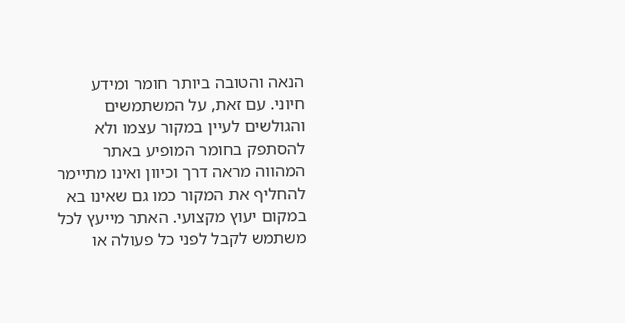הנאה והטובה ביותר חומר ומידע חיוני. עם זאת, על המשתמשים והגולשים לעיין במקור עצמו ולא להסתפק בחומר המופיע באתר המהווה מראה דרך וכיוון ואינו מתיימר להחליף את המקור כמו גם שאינו בא במקום יעוץ מקצועי. האתר מייעץ לכל משתמש לקבל לפני כל פעולה או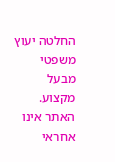החלטה יעוץ משפטי מבעל מקצוע. האתר אינו אחראי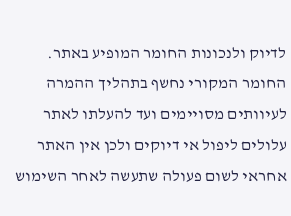לדיוק ולנכונות החומר המופיע באתר. החומר המקורי נחשף בתהליך ההמרה לעיוותים מסויימים ועד להעלתו לאתר עלולים ליפול אי דיוקים ולכן אין האתר אחראי לשום פעולה שתעשה לאחר השימוש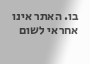בו. האתר אינו אחראי לשום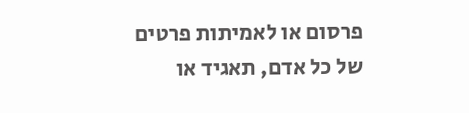פרסום או לאמיתות פרטים של כל אדם, תאגיד או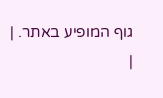גוף המופיע באתר. |
|